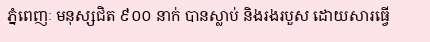ភ្នំពេញៈ មនុស្សជិត ៩០០ នាក់ បានស្លាប់ និងរងរបួស ដោយសារធ្វើ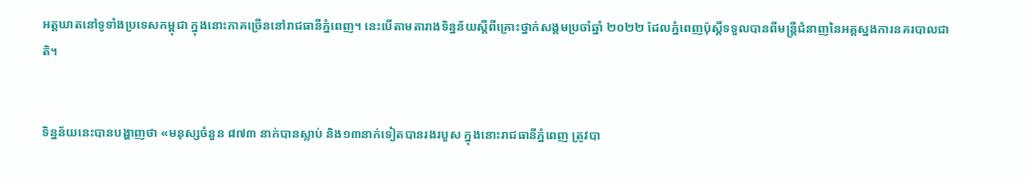អត្តឃាតនៅទូទាំងប្រទេសកម្ពុជា ក្នុងនោះភាគច្រើននៅរាជធានីភ្នំពេញ។ នេះបើតាមតារាងទិន្នន័យស្ដីពីគ្រោះថ្នាក់សង្គមប្រចាំឆ្នាំ ២០២២ ដែលភ្នំពេញប៉ុស្តិ៍ទទួលបានពីមន្ត្រីជំនាញនៃអគ្គស្នងការនគរបាលជាតិ។


ទិន្នន័យនេះបានបង្ហាញថា «មនុស្សចំនួន ៨៧៣ នាក់បានស្លាប់ និង១៣នាក់ទៀតបានរងរបួស ក្នុងនោះរាជធានីភ្នំពេញ ត្រូវបា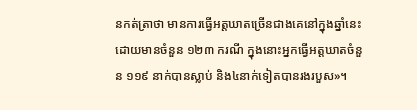នកត់ត្រាថា មានការធ្វើអត្តឃាតច្រើនជាងគេនៅក្នុងឆ្នាំនេះ ដោយមានចំនួន ១២៣ ករណី ក្នុងនោះអ្នកធ្វើអត្តឃាតចំនួន ១១៩ នាក់បានស្លាប់ និង៤នាក់ទៀតបានរងរបួស»។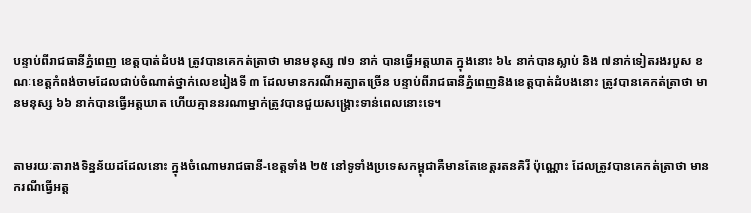បន្ទាប់ពីរាជធានីភ្នំពេញ ខេត្តបាត់ដំបង ត្រូវបានគេកត់ត្រាថា មានមនុស្ស ៧១ នាក់ បានធ្វើអត្តឃាត ក្នុងនោះ ៦៤ នាក់បានស្លាប់ និង ៧នាក់ទៀតរងរបួស ខណៈខេត្តកំពង់ចាមដែលជាប់ចំណាត់ថ្នាក់លេខរៀងទី ៣ ដែលមានករណីអត្ឃាតច្រើន បន្ទាប់ពីរាជធានីភ្នំពេញនិងខេត្តបាត់ដំបងនោះ ត្រូវបានគេកត់ត្រាថា មានមនុស្ស ៦៦ នាក់បានធ្វើអត្តឃាត ហើយគ្មាននរណាម្នាក់ត្រូវបានជួយសង្គ្រោះទាន់ពេលនោះទេ។


តាមរយៈតារាងទិន្នន័យដដែលនោះ ក្នុងចំណោមរាជធានី-ខេត្តទាំង ២៥ នៅទូទាំងប្រទេសកម្ពុជាគឺមានតែខេត្តរតនគិរី ប៉ុណ្ណោះ ដែលត្រូវបានគេកត់ត្រាថា មានករណីធ្វើអត្ត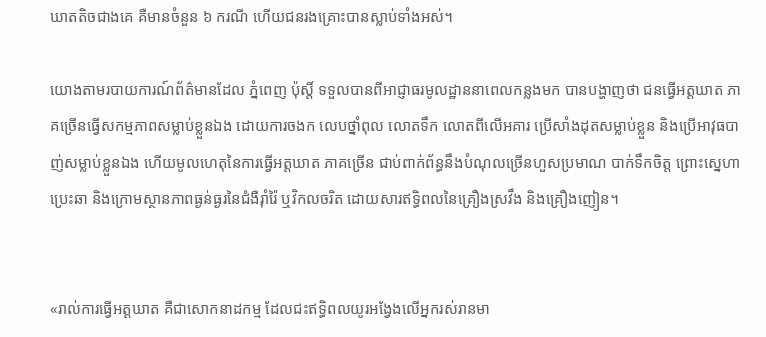ឃាតតិចជាងគេ គឺមានចំនួន ៦ ករណី ហើយជនរងគ្រោះបានស្លាប់ទាំងអស់។

យោងតាមរបាយការណ៍ព័ត៌មានដែល ភ្នំពេញ ប៉ុស្តិ៍ ទទួលបានពីអាជ្ញាធរមូលដ្ឋាននាពេលកន្លងមក បានបង្ហាញថា ជនធ្វើអត្តឃាត ភាគច្រើនធ្វើសកម្មភាពសម្លាប់ខ្លួនឯង ដោយការចងក លេបថ្នាំពុល លោតទឹក លោតពីលើអគារ ប្រើសាំងដុតសម្លាប់ខ្លួន និងប្រើអាវុធបាញ់សម្លាប់ខ្លួនឯង ហើយមូលហេតុនៃការធ្វើអត្តឃាត ភាគច្រើន ជាប់ពាក់ព័ន្ធនឹងបំណុលច្រើនហួសប្រមាណ បាក់ទឹកចិត្ត ព្រោះស្នេហាប្រេះឆា និងក្រោមស្ថានភាពធ្ងន់ធ្ងរនៃជំងឺរ៉ាំរ៉ៃ ឬវិកលចរិត ដោយសារឥទ្ធិពលនៃគ្រឿងស្រវឹង និងគ្រឿងញៀន។


«រាល់ការធ្វើអត្តឃាត គឺជាសោកនាដកម្ម ដែលជះឥទ្ធិពលយូរអង្វែងលើអ្នករស់រានមា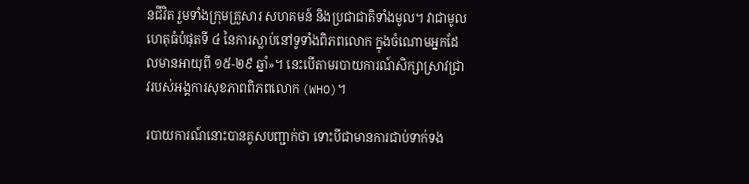នជីវិត រួមទាំងក្រុមគ្រួសារ សហគមន៍ និងប្រជាជាតិទាំងមូល។ វាជាមូលហេតុធំបំផុតទី ៤ នៃការស្លាប់នៅទូទាំងពិភពលោក ក្នុងចំណោមអ្នកដែលមានអាយុពី ១៥-២៩ ឆ្នាំ»។ នេះបើតាមរបាយការណ៍សិក្សាស្រាវជ្រាវរបស់អង្គការសុខភាពពិភពលោក (WHO)។

របាយការណ៍នោះបានគូសបញ្ជាក់ថា ទោះបីជាមានការជាប់ទាក់ទង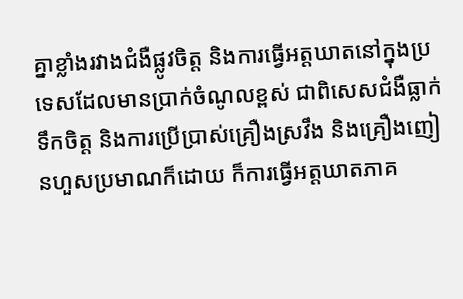គ្នាខ្លាំងរវាងជំងឺផ្លូវចិត្ត និងការធ្វើអត្តឃាតនៅក្នុងប្រទេសដែលមានប្រាក់ចំណូលខ្ពស់ ជាពិសេសជំងឺធ្លាក់ទឹកចិត្ត និងការប្រើប្រាស់គ្រឿងស្រវឹង និងគ្រឿងញៀនហួសប្រមាណក៏ដោយ ក៏ការធ្វើអត្តឃាតភាគ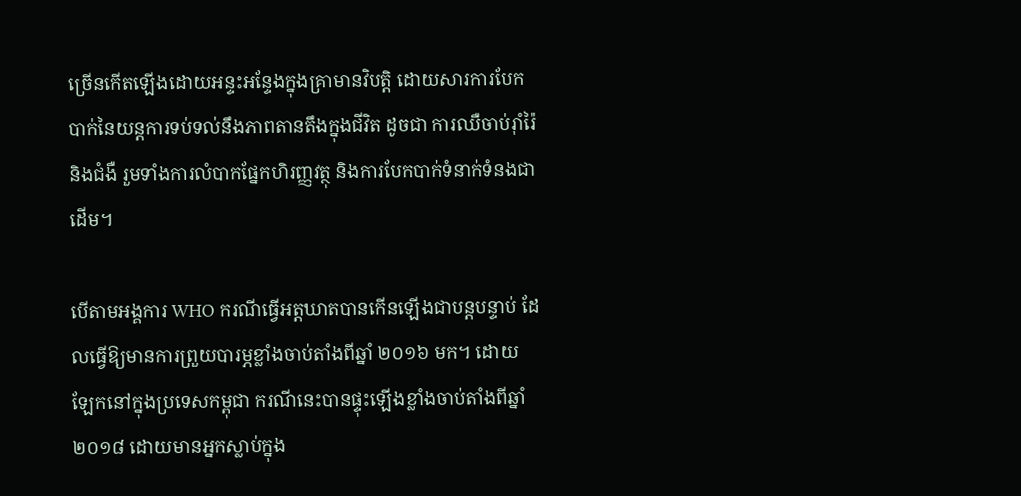ច្រើនកើតឡើងដោយអន្ទះអន្ទែងក្នុងគ្រាមានវិបត្តិ ដោយសារការបែកបាក់នៃយន្តការទប់ទល់នឹងភាពតានតឹងក្នុងជីវិត ដូចជា ការឈឺចាប់រ៉ាំរ៉ៃ និងជំងឺ រួមទាំងការលំបាកផ្នែកហិរញ្ញវត្ថុ និងការបែកបាក់ទំនាក់ទំនងជាដើម។

បើតាមអង្គការ WHO ករណីធ្វើអត្តឃាតបានកើនឡើងជាបន្តបន្ទាប់ ដែលធ្វើឱ្យមានការព្រួយបារម្ភខ្លាំងចាប់តាំងពីឆ្នាំ ២០១៦ មក។ ដោយឡែកនៅក្នុងប្រទេសកម្ពុជា ករណីនេះបានផ្ទុះឡើងខ្លាំងចាប់តាំងពីឆ្នាំ២០១៨ ដោយមានអ្នកស្លាប់ក្នុង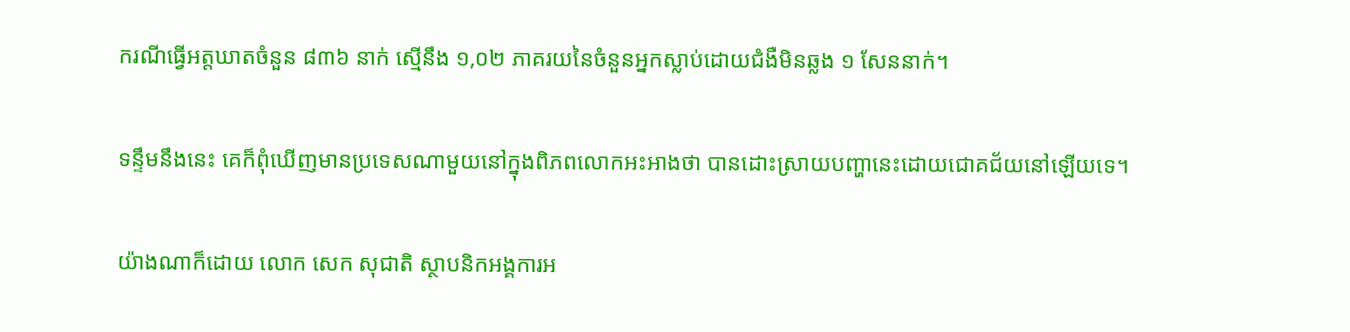ករណីធ្វើអត្តឃាតចំនួន ៨៣៦ នាក់ ស្មើនឹង ១,០២ ភាគរយនៃចំនួនអ្នកស្លាប់ដោយជំងឺមិនឆ្លង ១ សែននាក់។

ទន្ទឹមនឹងនេះ គេក៏ពុំឃើញមានប្រទេសណាមួយនៅក្នុងពិភពលោកអះអាងថា បានដោះស្រាយបញ្ហានេះដោយជោគជ័យនៅឡើយទេ។

យ៉ាងណាក៏ដោយ លោក សេក សុជាតិ ស្ថាបនិកអង្គការអ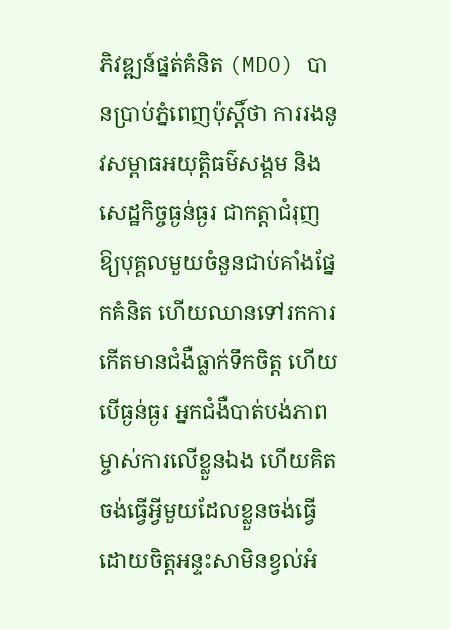ភិវឌ្ឍន៍ផ្នត់គំនិត (MDO) បានប្រាប់ភ្នំពេញប៉ុស្តិ៍ថា ការរងនូវសម្ពាធអយុត្តិធម៌សង្គម និងសេដ្ឋកិច្ចធ្ងន់ធ្ងរ ជាកត្តាជំរុញឱ្យបុគ្គលមួយចំនួនជាប់គាំងផ្នែកគំនិត ហើយឈានទៅរកការកើតមានជំងឺធ្លាក់ទឹកចិត្ត ហើយបើធ្ងន់ធ្ងរ អ្នកជំងឺបាត់បង់ភាពម្ចាស់ការលើខ្លួនឯង ហើយគិតចង់ធ្វើអ្វីមួយដែលខ្លួនចង់ធ្វើដោយចិត្តអន្ទះសាមិនខ្វល់អំ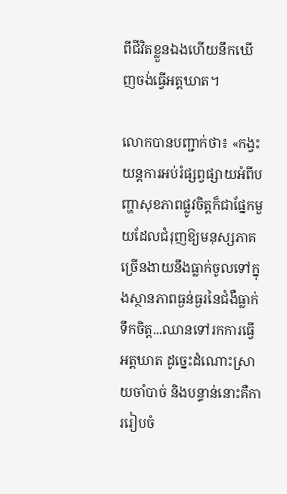ពីជីវិតខ្លួនឯងហើយនឹកឃើញចង់ធ្វើអត្តឃាត។

លោកបានបញ្ជាក់ថា៖ «កង្វះយន្តការអប់រំផ្សព្វផ្សាយអំពីបញ្ហាសុខភាពផ្លូវចិត្តក៏ជាផ្នែកមួយដែលជំរុញឱ្យមនុស្សភាគច្រើនងាយនឹងធ្លាក់ចូលទៅក្នុងស្ថានភាពធ្ងន់ធ្ងរនៃជំងឺធ្លាក់ទឹកចិត្ត...ឈានទៅរកការធ្វើអត្តឃាត ដូច្នេះដំណោះស្រាយចាំបាច់ និងបន្ទាន់នោះគឺការរៀបចំ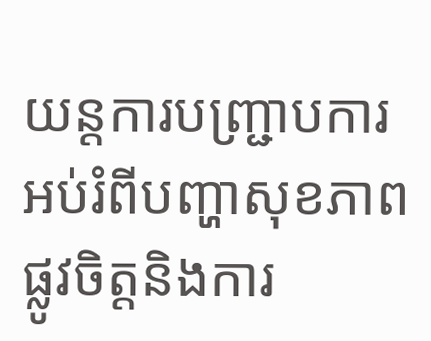យន្តការបញ្ជ្រាបការអប់រំពីបញ្ហាសុខភាពផ្លូវចិត្តនិងការ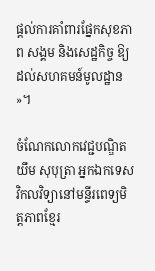ផ្ដល់ការគាំពារផ្នែកសុខភាព សង្គម និងសេដ្ឋកិច្ច ឱ្យដល់សហគមន៍មូលដ្ឋាន»។

ចំណែកលោកវេជ្ជបណ្ឌិត យឹម សុបុត្រា អ្នកឯកទេសវិកលវិទ្យានៅមន្ទីរពេទ្យមិត្តភាពខ្មែរ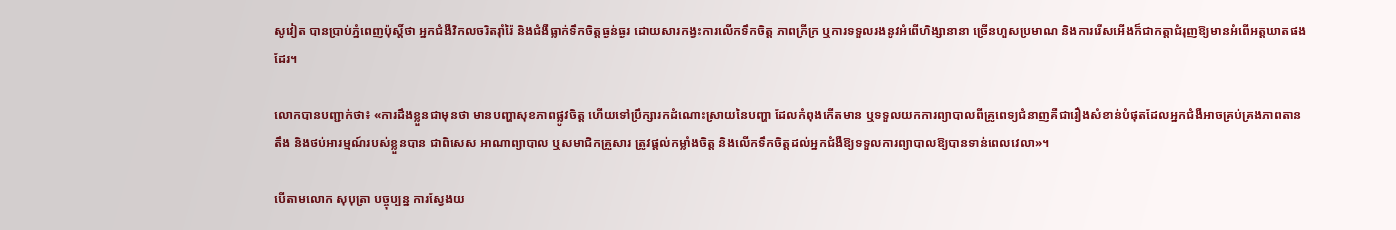សូវៀត បានប្រាប់ភ្នំពេញប៉ុស្តិ៍ថា អ្នកជំងឺវិកលចរិតរ៉ាំរ៉ៃ និងជំងឺធ្លាក់ទឹកចិត្តធ្ងន់ធ្ងរ ដោយសារកង្វះការលើកទឹកចិត្ត ភាពក្រីក្រ ឬការទទួលរងនូវអំពើហិង្សានានា ច្រើនហួសប្រមាណ និងការរើសអើងក៏ជាកត្តាជំរុញឱ្យមានអំពើអត្តឃាតផងដែរ។

លោកបានបញ្ជាក់ថា៖ «ការដឹងខ្លួនជាមុនថា មានបញ្ហាសុខភាពផ្លូវចិត្ត ហើយទៅប្រឹក្សារកដំណោះស្រាយនៃបញ្ហា ដែលកំពុងកើតមាន ឬទទួលយកការព្យាបាលពីគ្រូពេទ្យជំនាញគឺជារឿងសំខាន់បំផុតដែលអ្នកជំងឺអាចគ្រប់គ្រងភាពតានតឹង និងថប់អារម្មណ៍របស់ខ្លួនបាន ជាពិសេស អាណាព្យាបាល ឬសមាជិកគ្រួសារ ត្រូវផ្ដល់កម្លាំងចិត្ត និងលើកទឹកចិត្តដល់អ្នកជំងឺឱ្យទទួលការព្យាបាលឱ្យបានទាន់ពេលវេលា»។

បើតាមលោក សុបុត្រា បច្ចុប្បន្ន ការស្វែងយ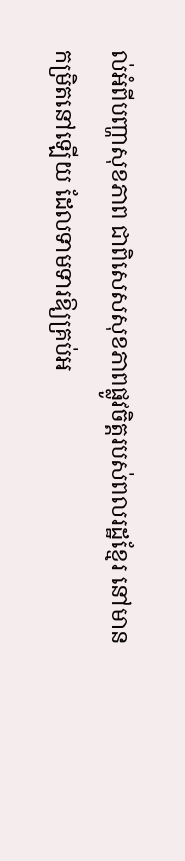ល់អំពីបញ្ហាសុខភាព ជាពិសេសសុខភាពផ្លូវចិត្តរបស់ពលរដ្ឋខ្មែរ នៅមានកម្រិតនៅឡើយ ដែលទាមទារឱ្យគ្រប់អ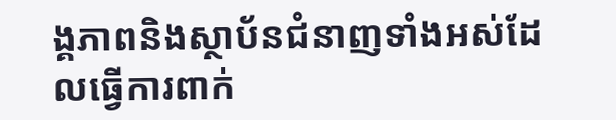ង្គភាពនិងស្ថាប័នជំនាញទាំងអស់ដែលធ្វើការពាក់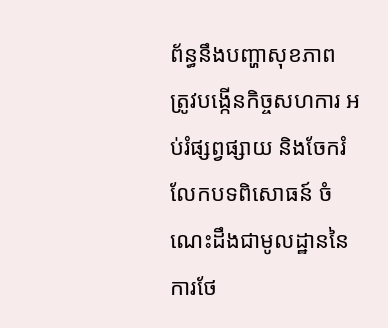ព័ន្ធនឹងបញ្ហាសុខភាព ត្រូវបង្កើនកិច្ចសហការ អប់រំផ្សព្វផ្សាយ និងចែករំលែកបទពិសោធន៍ ចំណេះដឹងជាមូលដ្ឋាននៃការថែ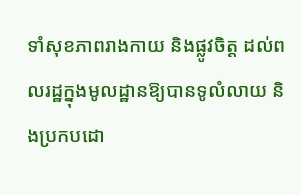ទាំសុខភាពរាងកាយ និងផ្លូវចិត្ត ដល់ពលរដ្ឋក្នុងមូលដ្ឋានឱ្យបានទូលំលាយ និងប្រកបដោ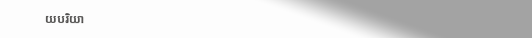យបរិយា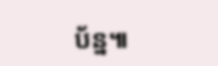ប័ន្ន៕